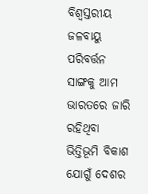ବିଶ୍ବସ୍ତରୀୟ ଜଳବାୟୁ ପରିବର୍ତ୍ତନ ସାଙ୍ଗକୁ ଆମ ଭାରତରେ ଜାରି ରହିଥିବା ଭିତ୍ତିଭୂମି ବିକାଶ ଯୋଗୁଁ ଦେଶର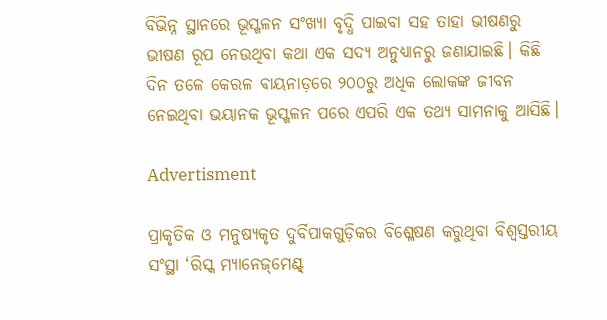ବିଭିନ୍ନ ସ୍ଥାନରେ ଭୂସ୍ଖଳନ ସଂଖ୍ୟା ବୃଦ୍ଧି ପାଇବା ସହ ତାହା ଭୀଷଣରୁ ଭୀଷଣ ରୂପ ନେଉଥିବା କଥା ଏକ ସଦ୍ୟ ଅନୁଧ୍ୟାନରୁ ଜଣାଯାଇଛି। କିଛି ଦିନ ତଳେ କେରଳ ଵାୟନାଡ଼ରେ ୨୦୦ରୁ ଅଧିକ ଲୋକଙ୍କ ଜୀବନ ନେଇଥିବା ଭୟାନକ ଭୂସ୍ଖଳନ ପରେ ଏପରି ଏକ ତଥ୍ୟ ସାମନାକୁ ଆସିଛି।

Advertisment

ପ୍ରାକୃତିକ ଓ ମନୁଷ୍ୟକୃତ ଦୁର୍ବିପାକଗୁଡ଼ିକର ବିଶ୍ଳେଷଣ କରୁଥିବା ବିଶ୍ବସ୍ତରୀୟ ସଂସ୍ଥା ‘ରିସ୍କ ମ୍ୟାନେଜ୍‌ମେଣ୍ଟ୍‌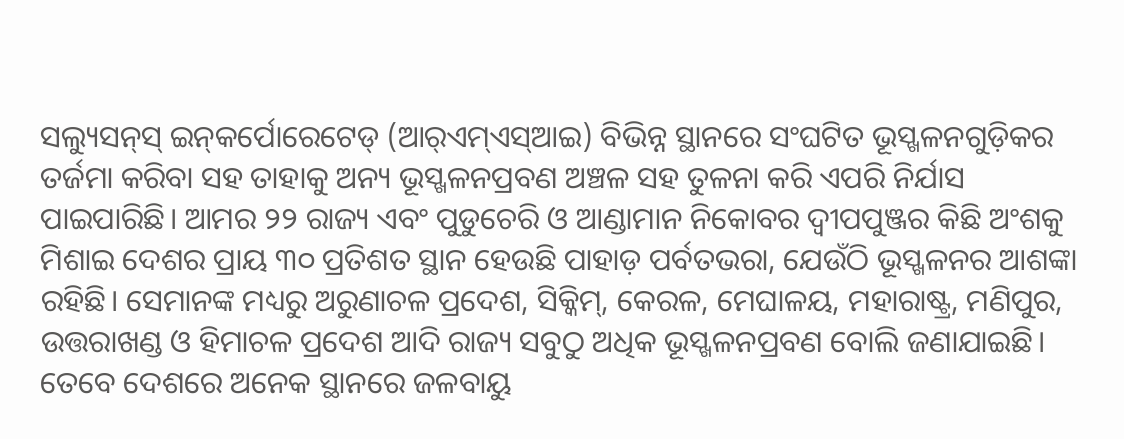ସଲ୍ୟୁସନ୍‌ସ୍ ଇନ୍‌କର୍ପୋରେଟେଡ୍‌ (ଆର୍‌ଏମ୍‌ଏସ୍‌ଆଇ) ବିଭିନ୍ନ ସ୍ଥାନରେ ସଂଘଟିତ ଭୂସ୍ଖଳନଗୁଡ଼ିକର ତର୍ଜମା କରିବା ସହ ତାହାକୁ ଅନ୍ୟ ଭୂସ୍ଖଳନପ୍ରବଣ ଅଞ୍ଚଳ ସହ ତୁଳନା କରି ଏପରି ନିର୍ଯାସ ପାଇପାରିଛି। ଆମର ୨୨ ରାଜ୍ୟ ଏବଂ ପୁଡୁଚେରି ଓ ଆଣ୍ଡାମାନ ନିକୋବର ଦ୍ବୀପପୁଞ୍ଜର କିଛି ଅଂଶକୁ ମିଶାଇ ଦେଶର ପ୍ରାୟ ୩୦ ପ୍ରତିଶତ ସ୍ଥାନ ହେଉଛି ପାହାଡ଼ ପର୍ବତଭରା, ଯେଉଁଠି ଭୂସ୍ଖଳନର ଆଶଙ୍କା ରହିଛି। ସେମାନଙ୍କ ମଧ୍ୟରୁ ଅରୁଣାଚଳ ପ୍ରଦେଶ, ସିକ୍କିମ୍‌, କେରଳ, ମେଘାଳୟ, ମହାରାଷ୍ଟ୍ର, ମଣିପୁର, ଉତ୍ତରାଖଣ୍ଡ ଓ ହିମାଚଳ ପ୍ରଦେଶ ଆଦି ରାଜ୍ୟ ସବୁଠୁ ଅଧିକ ଭୂସ୍ଖଳନପ୍ରବଣ ବୋଲି ଜଣାଯାଇଛି। ତେବେ ଦେଶରେ ଅନେକ ସ୍ଥାନରେ ଜଳବାୟୁ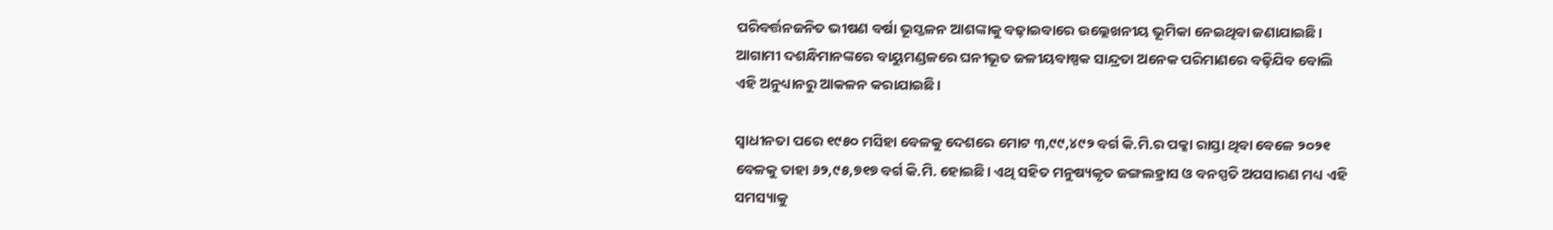ପରିବର୍ତ୍ତନଜନିତ ଭୀଷଣ ବର୍ଷା ଭୂସ୍ଖଳନ ଆଶଙ୍କାକୁ ବଢ଼ାଇବାରେ ଉଲ୍ଲେଖନୀୟ ଭୂମିକା ନେଇଥିବା ଜଣାଯାଇଛି। ଆଗାମୀ ଦଶନ୍ଧିମାନଙ୍କରେ ବାୟୁମଣ୍ଡଳରେ ଘନୀଭୂତ ଜଳୀୟବାଷ୍ପକ ସାନ୍ଦ୍ରତା ଅନେକ ପରିମାଣରେ ବଢ଼ିଯିବ ବୋଲି ଏହି ଅନୁଧ୍ୟାନରୁ ଆକଳନ କରାଯାଇଛି।

ସ୍ବାଧୀନତା ପରେ ୧୯୫୦ ମସିହା ବେଳକୁ ଦେଶରେ ମୋଟ ୩,୯୯,୪୯୨ ବର୍ଗ କି.ମି.ର ପକ୍କା ରାସ୍ତା ଥିବା ବେଳେ ୨୦୨୧ ବେଳକୁ ତାହା ୬୨,୯୫,୭୧୭ ବର୍ଗ କି.ମି. ହୋଇଛି। ଏଥି ସହିତ ମନୁଷ୍ୟକୃତ ଜଙ୍ଗଲହ୍ରାସ ଓ ବନସ୍ପତି ଅପସାରଣ ମଧ୍ୟ ଏହି ସମସ୍ୟାକୁ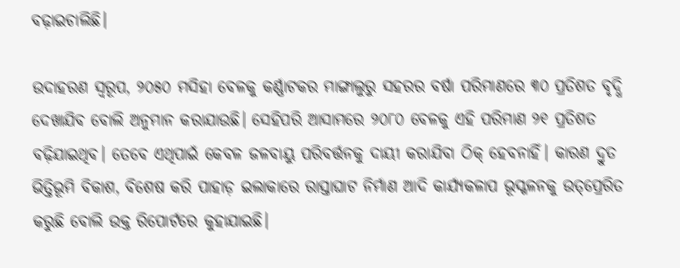ବଢ଼ାଇଚାଲିଛି।

ଉଦାହରଣ ସ୍ବରୂପ, ୨୦୫୦ ମସିହା ବେଳକୁ କର୍ଣ୍ଣାଟକର ମାଙ୍ଗାଲୁରୁ ସହରର ବର୍ଷା ପରିମାଣରେ ୩୦ ପ୍ରତିଶତ ବୃଦ୍ଧି ଦେଖାଯିବ ବୋଲି ଅନୁମାନ କରାଯାଉଛି। ସେହିପରି ଆସାମରେ ୨୦୮୦ ବେଳକୁ ଏହି ପରିମାଣ ୨୧ ପ୍ରତିଶତ ବଢ଼ିଯାଇଥିବ। ତେବେ ଏଥିପାଇଁ କେବଳ ଜଳବାୟୁ ପରିବର୍ତ୍ତନକୁ ଦାୟୀ କରାଯିବା ଠିକ୍‌ ହେବନାହିଁ। କାରଣ ଦ୍ରୁତ ଭିତ୍ତିଭୂମି ବିକାଶ, ବିଶେଷ କରି ପାହାଡ଼ ଇଲାକାରେ ରାସ୍ତାଘାଟ ନିର୍ମାଣ ଆଦି କାର୍ଯ୍ୟକଳାପ ଭୂସ୍ଖଳନକୁ ଉତ୍‌ପ୍ରେରିତ କରୁଛି ବୋଲି ଉକ୍ତ ରିପୋର୍ଟରେ କୁହାଯାଇଛି।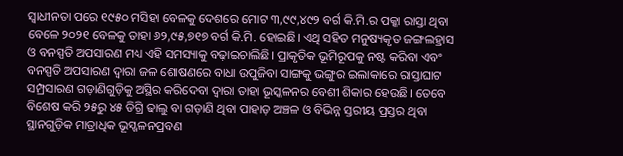ସ୍ବାଧୀନତା ପରେ ୧୯୫୦ ମସିହା ବେଳକୁ ଦେଶରେ ମୋଟ ୩,୯୯,୪୯୨ ବର୍ଗ କି.ମି.ର ପକ୍କା ରାସ୍ତା ଥିବା ବେଳେ ୨୦୨୧ ବେଳକୁ ତାହା ୬୨,୯୫,୭୧୭ ବର୍ଗ କି.ମି. ହୋଇଛି। ଏଥି ସହିତ ମନୁଷ୍ୟକୃତ ଜଙ୍ଗଲହ୍ରାସ ଓ ବନସ୍ପତି ଅପସାରଣ ମଧ୍ୟ ଏହି ସମସ୍ୟାକୁ ବଢ଼ାଇଚାଲିଛି। ପ୍ରାକୃତିକ ଭୂମିରୂପକୁ ନଷ୍ଟ କରିବା ଏବଂ ବନସ୍ପତି ଅପସାରଣ ଦ୍ବାରା ଜଳ ଶୋଷଣରେ ବାଧା ଉପୁଜିବା ସାଙ୍ଗକୁ ଭଙ୍ଗୁର ଇଲାକାରେ ରାସ୍ତାଘାଟ ସମ୍ପ୍ରସାରଣ ଗଡ଼ାଣିଗୁଡ଼ିକୁ ଅସ୍ଥିର କରିଦେବା ଦ୍ବାରା ତାହା ଭୂସ୍କଳନର ବେଶୀ ଶିକାର ହେଉଛି। ତେବେ ବିଶେଷ କରି ୨୫ରୁ ୪୫ ଡିଗ୍ରି ଢାଲୁ ବା ଗଡ଼ାଣି ଥିବା ପାହାଡ଼ ଅଞ୍ଚଳ ଓ ବିଭିନ୍ନ ସ୍ତରୀୟ ପ୍ରସ୍ତର ଥିବା ସ୍ଥାନଗୁଡ଼ିକ ମାତ୍ରାଧିକ ଭୂସ୍ଖଳନପ୍ରବଣ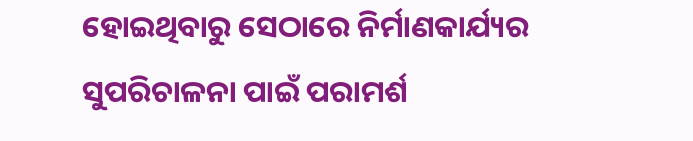ହୋଇଥିବାରୁ ସେଠାରେ ନିର୍ମାଣକାର୍ଯ୍ୟର ସୁପରିଚାଳନା ପାଇଁ ପରାମର୍ଶ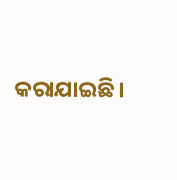କରାଯାଇଛି।